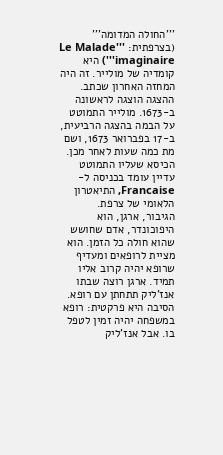'''החולה המדומה''' (בצרפתית: '''Le Malade imaginaire''') היא קומדיה של מולייר. זה היה המחזה האחרון שכתב. ההצגה הוצגה לראשונה ב-1673. מולייר התמוטט על הבמה בהצגה הרביעית, ב-17 בפברואר 1673, ושם מת כמה שעות לאחר מכן. הכיסא שעליו התמוטט עדיין עומד בכניסה ל-Francaise, התיאטרון הלאומי של צרפת.
הגיבור, ארגן, הוא היפוכונדר, אדם שחושש שהוא חולה כל הזמן. הוא מציית לרופאים ומעדיף שרופא יהיה קרוב אליו תמיד. ארגן רוצה שבתו אנז'ליק תתחתן עם רופא. הסיבה היא פרקטית: רופא במשפחה יהיה זמין לטפל בו. אבל אנז'ליק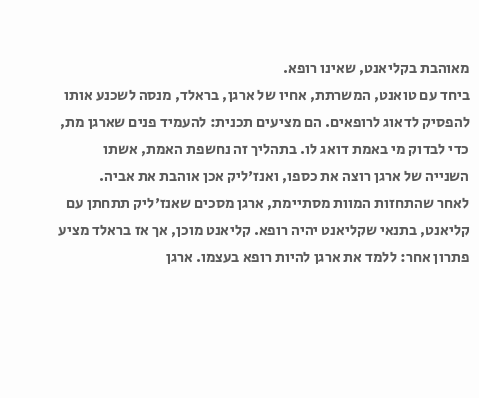מאוהבת בקליאנט, שאינו רופא.
ביחד עם טואנט, המשרתת, אחיו של ארגן, בראלד, מנסה לשכנע אותו להפסיק לדאוג לרופאים. הם מציעים תכנית: להעמיד פנים שארגן מת, כדי לבדוק מי באמת דואג לו. בתהליך זה נחשפת האמת, אשתו השנייה של ארגן רוצה את כספו, ואנז'ליק אכן אוהבת את אביה.
לאחר שהתחזות המוות מסתיימת, ארגן מסכים שאנז'ליק תתחתן עם קליאנט, בתנאי שקליאנט יהיה רופא. קליאנט מוכן, אך אז בראלד מציע פתרון אחר: ללמד את ארגן להיות רופא בעצמו. ארגן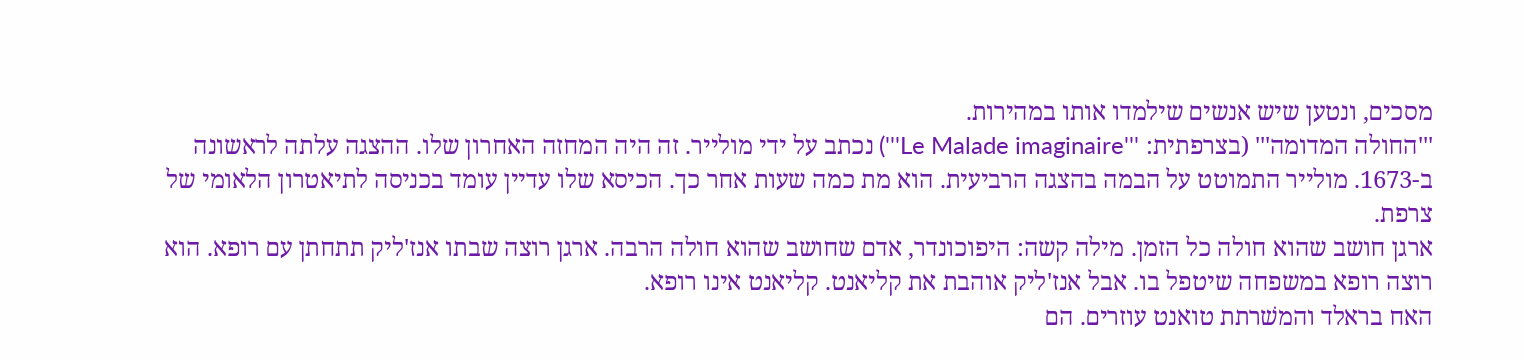מסכים, ונטען שיש אנשים שילמדו אותו במהירות.
'''החולה המדומה''' (בצרפתית: '''Le Malade imaginaire''') נכתב על ידי מולייר. זה היה המחזה האחרון שלו. ההצגה עלתה לראשונה ב-1673. מולייר התמוטט על הבמה בהצגה הרביעית. הוא מת כמה שעות אחר כך. הכיסא שלו עדיין עומד בכניסה לתיאטרון הלאומי של צרפת.
ארגן חושב שהוא חולה כל הזמן. מילה קשה: היפוכונדר, אדם שחושב שהוא חולה הרבה. ארגן רוצה שבתו אנז'ליק תתחתן עם רופא. הוא רוצה רופא במשפחה שיטפל בו. אבל אנז'ליק אוהבת את קליאנט. קליאנט אינו רופא.
האח בראלד והמשׁרתת טואנט עוזרים. הם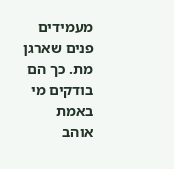מעמידים פנים שארגן מת. כך הם בודקים מי באמת אוהב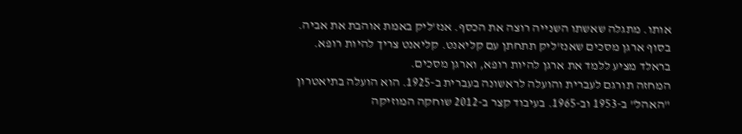אותו. מתגלה שאשתו השנייה רוצה את הכסף. אנז'ליק באמת אוהבת את אביה. בסוף ארגן מסכים שאנז'ליק תתחתן עם קליאנט. קליאנט צריך להיות רופא. בראלד מציע ללמד את ארגן להיות רופא, וארגן מסכים.
המחזה תורגם לעברית והועלה לראשונה בעברית ב-1925. הוא הועלה בתיאטרון "האהל" ב-1953 וב-1965. בעיבוד קצר ב-2012 שוחקה המוזיקה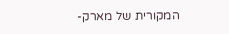המקורית של מארק-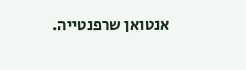אנטואן שרפנטייה.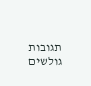תגובות גולשים